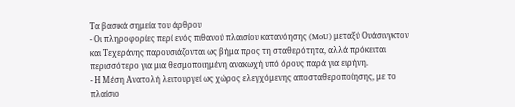Τα βασικά σημεία του άρθρου
- Οι πληροφορίες περί ενός πιθανού πλαισίου κατανόησης (MoU) μεταξύ Ουάσινγκτον και Τεχεράνης παρουσιάζονται ως βήμα προς τη σταθερότητα, αλλά πρόκειται περισσότερο για μια θεσμοποιημένη ανακωχή υπό όρους παρά για ειρήνη.
- Η Μέση Ανατολή λειτουργεί ως χώρος ελεγχόμενης αποσταθεροποίησης, με το πλαίσιο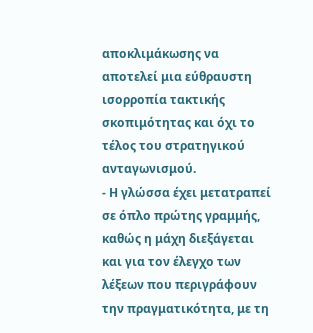αποκλιμάκωσης να αποτελεί μια εύθραυστη ισορροπία τακτικής σκοπιμότητας και όχι το τέλος του στρατηγικού ανταγωνισμού.
- Η γλώσσα έχει μετατραπεί σε όπλο πρώτης γραμμής, καθώς η μάχη διεξάγεται και για τον έλεγχο των λέξεων που περιγράφουν την πραγματικότητα, με τη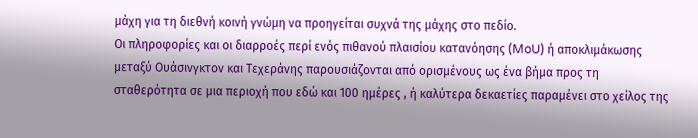μάχη για τη διεθνή κοινή γνώμη να προηγείται συχνά της μάχης στο πεδίο.
Οι πληροφορίες και οι διαρροές περί ενός πιθανού πλαισίου κατανόησης (MoU) ή αποκλιμάκωσης μεταξύ Ουάσινγκτον και Τεχεράνης παρουσιάζονται από ορισμένους ως ένα βήμα προς τη σταθερότητα σε μια περιοχή που εδώ και 100 ημέρες , ή καλύτερα δεκαετίες παραμένει στο χείλος της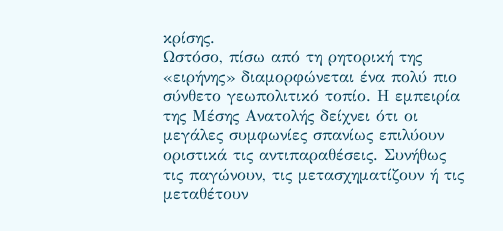κρίσης.
Ωστόσο, πίσω από τη ρητορική της «ειρήνης» διαμορφώνεται ένα πολύ πιο σύνθετο γεωπολιτικό τοπίο. Η εμπειρία της Μέσης Ανατολής δείχνει ότι οι μεγάλες συμφωνίες σπανίως επιλύουν οριστικά τις αντιπαραθέσεις. Συνήθως τις παγώνουν, τις μετασχηματίζουν ή τις μεταθέτουν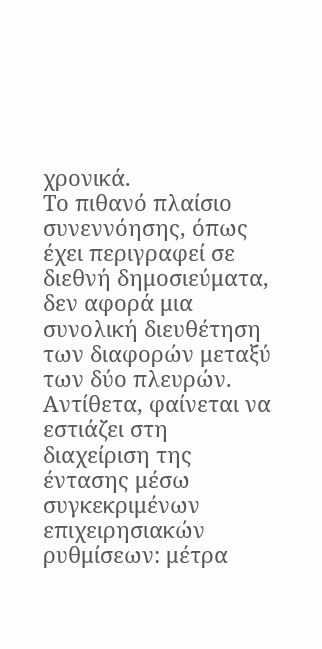χρονικά.
Το πιθανό πλαίσιο συνεννόησης, όπως έχει περιγραφεί σε διεθνή δημοσιεύματα, δεν αφορά μια συνολική διευθέτηση των διαφορών μεταξύ των δύο πλευρών. Αντίθετα, φαίνεται να εστιάζει στη διαχείριση της έντασης μέσω συγκεκριμένων επιχειρησιακών ρυθμίσεων: μέτρα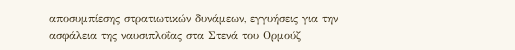αποσυμπίεσης στρατιωτικών δυνάμεων, εγγυήσεις για την ασφάλεια της ναυσιπλοΐας στα Στενά του Ορμούζ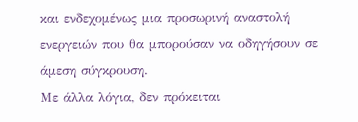και ενδεχομένως μια προσωρινή αναστολή ενεργειών που θα μπορούσαν να οδηγήσουν σε άμεση σύγκρουση.
Με άλλα λόγια, δεν πρόκειται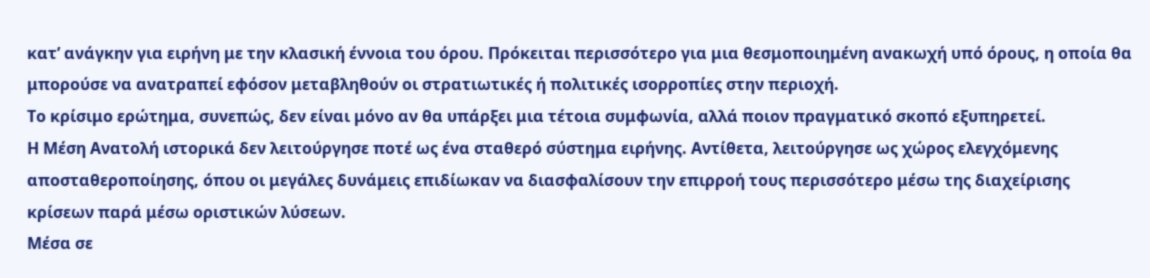κατ’ ανάγκην για ειρήνη με την κλασική έννοια του όρου. Πρόκειται περισσότερο για μια θεσμοποιημένη ανακωχή υπό όρους, η οποία θα μπορούσε να ανατραπεί εφόσον μεταβληθούν οι στρατιωτικές ή πολιτικές ισορροπίες στην περιοχή.
Το κρίσιμο ερώτημα, συνεπώς, δεν είναι μόνο αν θα υπάρξει μια τέτοια συμφωνία, αλλά ποιον πραγματικό σκοπό εξυπηρετεί.
Η Μέση Ανατολή ιστορικά δεν λειτούργησε ποτέ ως ένα σταθερό σύστημα ειρήνης. Αντίθετα, λειτούργησε ως χώρος ελεγχόμενης αποσταθεροποίησης, όπου οι μεγάλες δυνάμεις επιδίωκαν να διασφαλίσουν την επιρροή τους περισσότερο μέσω της διαχείρισης κρίσεων παρά μέσω οριστικών λύσεων.
Μέσα σε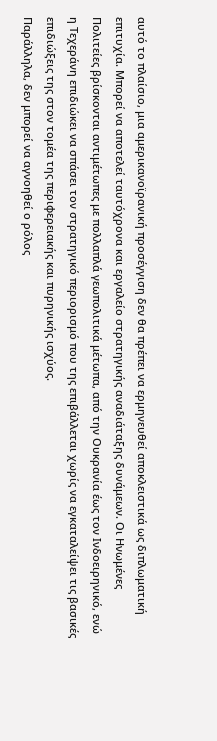αυτό το πλαίσιο, μια αμερικανοϊρανική προσέγγιση δεν θα πρέπει να ερμηνευθεί αποκλειστικά ως διπλωματική επιτυχία. Μπορεί να αποτελεί ταυτόχρονα και εργαλείο στρατηγικής αναδιάταξης δυνάμεων. Οι Ηνωμένες Πολιτείες βρίσκονται αντιμέτωπες με πολλαπλά γεωπολιτικά μέτωπα, από την Ουκρανία έως τον Ινδοειρηνικό, ενώ η Τεχεράνη επιδιώκει να σπάσει τον στρατηγικό περιορισμό που της επιβάλλεται χωρίς να εγκαταλείψει τις βασικές επιδιώξεις της στον τομέα της περιφερειακής και πυρηνικής ισχύος.
Παράλληλα, δεν μπορεί να αγνοηθεί ο ρόλος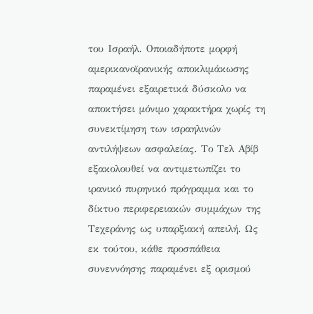του Ισραήλ. Οποιαδήποτε μορφή αμερικανοϊρανικής αποκλιμάκωσης παραμένει εξαιρετικά δύσκολο να αποκτήσει μόνιμο χαρακτήρα χωρίς τη συνεκτίμηση των ισραηλινών αντιλήψεων ασφαλείας. Το Τελ Αβίβ εξακολουθεί να αντιμετωπίζει το ιρανικό πυρηνικό πρόγραμμα και το δίκτυο περιφερειακών συμμάχων της Τεχεράνης ως υπαρξιακή απειλή. Ως εκ τούτου, κάθε προσπάθεια συνεννόησης παραμένει εξ ορισμού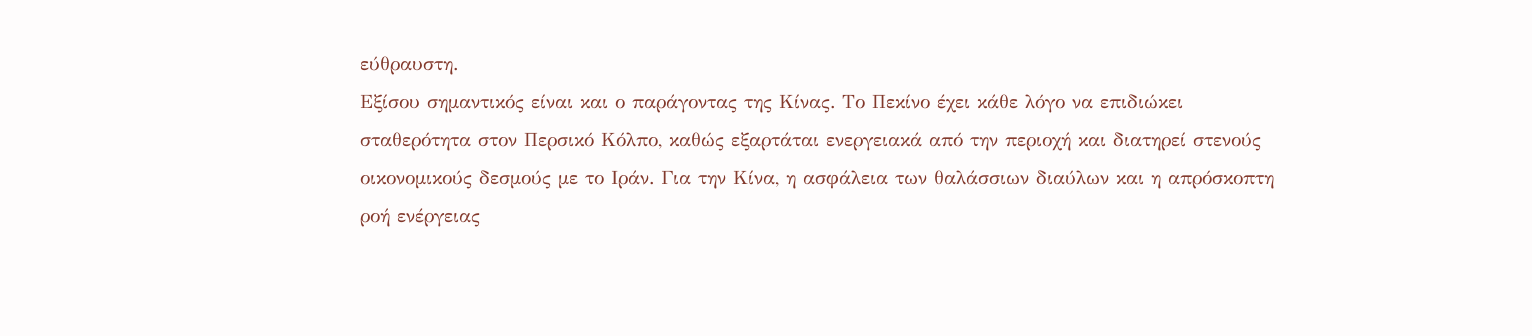εύθραυστη.
Εξίσου σημαντικός είναι και ο παράγοντας της Κίνας. Το Πεκίνο έχει κάθε λόγο να επιδιώκει σταθερότητα στον Περσικό Κόλπο, καθώς εξαρτάται ενεργειακά από την περιοχή και διατηρεί στενούς οικονομικούς δεσμούς με το Ιράν. Για την Κίνα, η ασφάλεια των θαλάσσιων διαύλων και η απρόσκοπτη ροή ενέργειας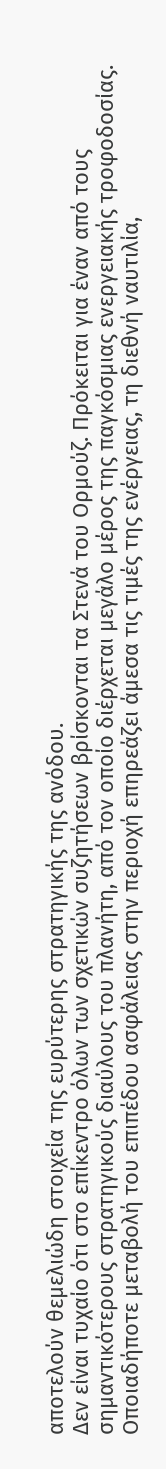αποτελούν θεμελιώδη στοιχεία της ευρύτερης στρατηγικής της ανόδου.
Δεν είναι τυχαίο ότι στο επίκεντρο όλων των σχετικών συζητήσεων βρίσκονται τα Στενά του Ορμούζ. Πρόκειται για έναν από τους σημαντικότερους στρατηγικούς διαύλους του πλανήτη, από τον οποίο διέρχεται μεγάλο μέρος της παγκόσμιας ενεργειακής τροφοδοσίας. Οποιαδήποτε μεταβολή του επιπέδου ασφάλειας στην περιοχή επηρεάζει άμεσα τις τιμές της ενέργειας, τη διεθνή ναυτιλία,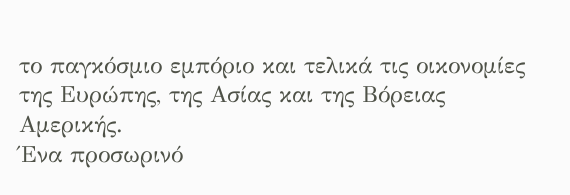το παγκόσμιο εμπόριο και τελικά τις οικονομίες της Ευρώπης, της Ασίας και της Βόρειας Αμερικής.
Ένα προσωρινό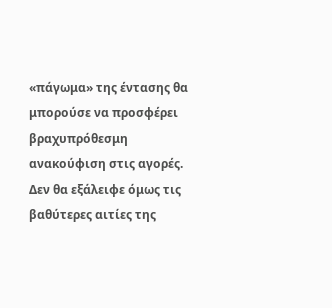«πάγωμα» της έντασης θα μπορούσε να προσφέρει βραχυπρόθεσμη ανακούφιση στις αγορές. Δεν θα εξάλειφε όμως τις βαθύτερες αιτίες της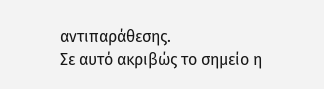αντιπαράθεσης.
Σε αυτό ακριβώς το σημείο η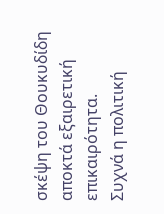σκέψη του Θουκυδίδη αποκτά εξαιρετική επικαιρότητα.
Συχνά η πολιτική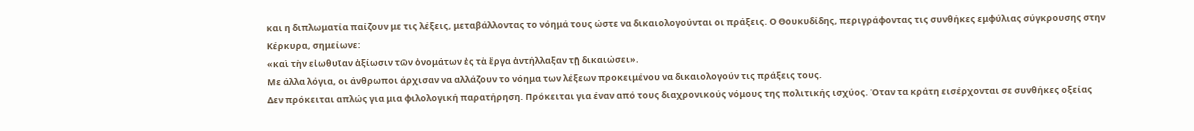και η διπλωματία παίζουν με τις λέξεις, μεταβάλλοντας το νόημά τους ώστε να δικαιολογούνται οι πράξεις. Ο Θουκυδίδης, περιγράφοντας τις συνθήκες εμφύλιας σύγκρουσης στην Κέρκυρα, σημείωνε:
«καὶ τὴν εἰωθυῖαν ἀξίωσιν τῶν ὀνομάτων ἐς τὰ ἔργα ἀντήλλαξαν τῇ δικαιώσει».
Με άλλα λόγια, οι άνθρωποι άρχισαν να αλλάζουν το νόημα των λέξεων προκειμένου να δικαιολογούν τις πράξεις τους.
Δεν πρόκειται απλώς για μια φιλολογική παρατήρηση. Πρόκειται για έναν από τους διαχρονικούς νόμους της πολιτικής ισχύος. Όταν τα κράτη εισέρχονται σε συνθήκες οξείας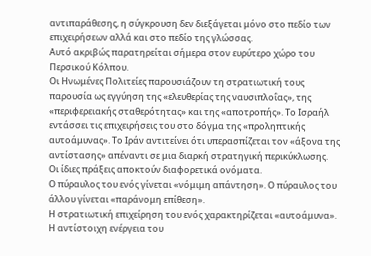αντιπαράθεσης, η σύγκρουση δεν διεξάγεται μόνο στο πεδίο των επιχειρήσεων αλλά και στο πεδίο της γλώσσας.
Αυτό ακριβώς παρατηρείται σήμερα στον ευρύτερο χώρο του Περσικού Κόλπου.
Οι Ηνωμένες Πολιτείες παρουσιάζουν τη στρατιωτική τους παρουσία ως εγγύηση της «ελευθερίας της ναυσιπλοΐας», της «περιφερειακής σταθερότητας» και της «αποτροπής». Το Ισραήλ εντάσσει τις επιχειρήσεις του στο δόγμα της «προληπτικής αυτοάμυνας». Το Ιράν αντιτείνει ότι υπερασπίζεται τον «άξονα της αντίστασης» απέναντι σε μια διαρκή στρατηγική περικύκλωσης.
Οι ίδιες πράξεις αποκτούν διαφορετικά ονόματα.
Ο πύραυλος του ενός γίνεται «νόμιμη απάντηση». Ο πύραυλος του άλλου γίνεται «παράνομη επίθεση».
Η στρατιωτική επιχείρηση του ενός χαρακτηρίζεται «αυτοάμυνα». Η αντίστοιχη ενέργεια του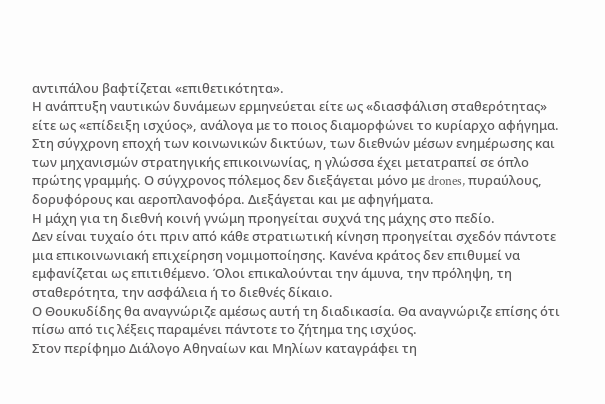αντιπάλου βαφτίζεται «επιθετικότητα».
Η ανάπτυξη ναυτικών δυνάμεων ερμηνεύεται είτε ως «διασφάλιση σταθερότητας» είτε ως «επίδειξη ισχύος», ανάλογα με το ποιος διαμορφώνει το κυρίαρχο αφήγημα.
Στη σύγχρονη εποχή των κοινωνικών δικτύων, των διεθνών μέσων ενημέρωσης και των μηχανισμών στρατηγικής επικοινωνίας, η γλώσσα έχει μετατραπεί σε όπλο πρώτης γραμμής. Ο σύγχρονος πόλεμος δεν διεξάγεται μόνο με drones, πυραύλους, δορυφόρους και αεροπλανοφόρα. Διεξάγεται και με αφηγήματα.
Η μάχη για τη διεθνή κοινή γνώμη προηγείται συχνά της μάχης στο πεδίο.
Δεν είναι τυχαίο ότι πριν από κάθε στρατιωτική κίνηση προηγείται σχεδόν πάντοτε μια επικοινωνιακή επιχείρηση νομιμοποίησης. Κανένα κράτος δεν επιθυμεί να εμφανίζεται ως επιτιθέμενο. Όλοι επικαλούνται την άμυνα, την πρόληψη, τη σταθερότητα, την ασφάλεια ή το διεθνές δίκαιο.
Ο Θουκυδίδης θα αναγνώριζε αμέσως αυτή τη διαδικασία. Θα αναγνώριζε επίσης ότι πίσω από τις λέξεις παραμένει πάντοτε το ζήτημα της ισχύος.
Στον περίφημο Διάλογο Αθηναίων και Μηλίων καταγράφει τη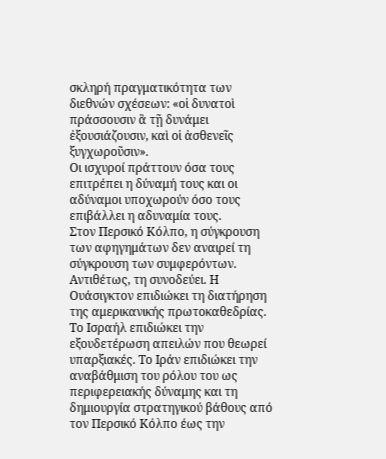σκληρή πραγματικότητα των διεθνών σχέσεων: «οἱ δυνατοὶ πράσσουσιν ἃ τῇ δυνάμει ἐξουσιάζουσιν, καὶ οἱ ἀσθενεῖς ξυγχωροῦσιν».
Οι ισχυροί πράττουν όσα τους επιτρέπει η δύναμή τους και οι αδύναμοι υποχωρούν όσο τους επιβάλλει η αδυναμία τους.
Στον Περσικό Κόλπο, η σύγκρουση των αφηγημάτων δεν αναιρεί τη σύγκρουση των συμφερόντων. Αντιθέτως, τη συνοδεύει. Η Ουάσιγκτον επιδιώκει τη διατήρηση της αμερικανικής πρωτοκαθεδρίας. Το Ισραήλ επιδιώκει την εξουδετέρωση απειλών που θεωρεί υπαρξιακές. Το Ιράν επιδιώκει την αναβάθμιση του ρόλου του ως περιφερειακής δύναμης και τη δημιουργία στρατηγικού βάθους από τον Περσικό Κόλπο έως την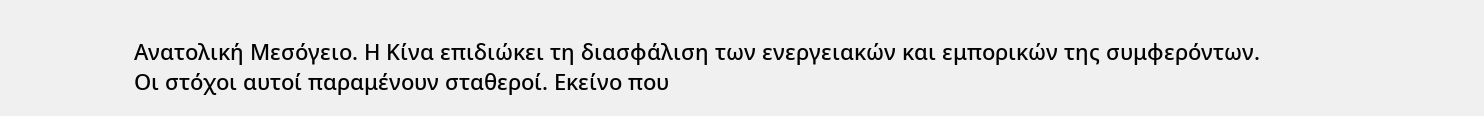Ανατολική Μεσόγειο. Η Κίνα επιδιώκει τη διασφάλιση των ενεργειακών και εμπορικών της συμφερόντων.
Οι στόχοι αυτοί παραμένουν σταθεροί. Εκείνο που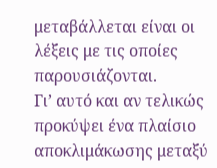μεταβάλλεται είναι οι λέξεις με τις οποίες παρουσιάζονται.
Γι’ αυτό και αν τελικώς προκύψει ένα πλαίσιο αποκλιμάκωσης μεταξύ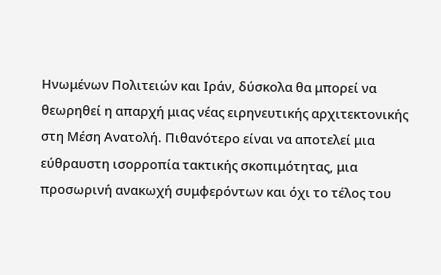Ηνωμένων Πολιτειών και Ιράν, δύσκολα θα μπορεί να θεωρηθεί η απαρχή μιας νέας ειρηνευτικής αρχιτεκτονικής στη Μέση Ανατολή. Πιθανότερο είναι να αποτελεί μια εύθραυστη ισορροπία τακτικής σκοπιμότητας, μια προσωρινή ανακωχή συμφερόντων και όχι το τέλος του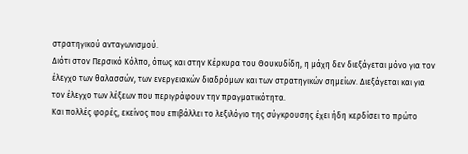στρατηγικού ανταγωνισμού.
Διότι στον Περσικό Κόλπο, όπως και στην Κέρκυρα του Θουκυδίδη, η μάχη δεν διεξάγεται μόνο για τον έλεγχο των θαλασσών, των ενεργειακών διαδρόμων και των στρατηγικών σημείων. Διεξάγεται και για τον έλεγχο των λέξεων που περιγράφουν την πραγματικότητα.
Και πολλές φορές, εκείνος που επιβάλλει το λεξιλόγιο της σύγκρουσης έχει ήδη κερδίσει το πρώτο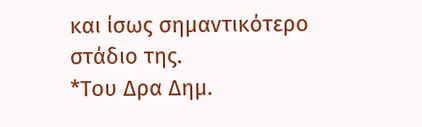και ίσως σημαντικότερο στάδιο της.
*Του Δρα Δημ.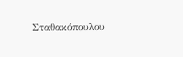Σταθακόπουλου